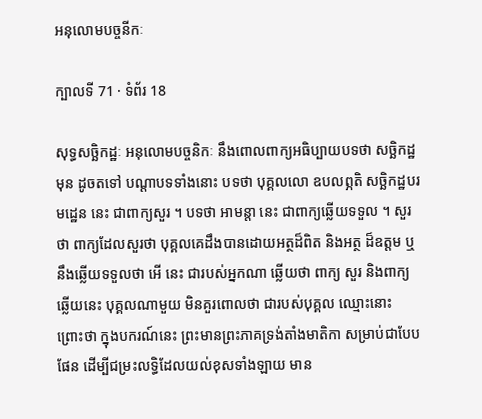អនុលោមបច្ចនីកៈ

ក្បាលទី 71 · ទំព័រ 18

សុទ្ធសច្ឆិកដ្ឋៈ អនុលោមបច្ចនិកៈ នឹងពោលពាក្យអធិប្បាយបទថា សច្ឆិកដ្ឋ មុន ដូចតទៅ បណ្តាបទទាំងនោះ បទថា បុគ្គលលោ ឧបលព្ភតិ សច្ឆិកដ្ឋបរមដ្ឋេន នេះ ជាពាក្យសួរ ។ បទថា អាមន្តា នេះ ជាពាក្យឆ្លើយទទួល ។ សួរថា ពាក្យដែលសួរថា បុគ្គលគេដឹងបានដោយអត្ថដ៏ពិត និងអត្ថ ដ៏ឧត្តម ឬនឹងឆ្លើយទទួលថា អើ នេះ ជារបស់អ្នកណា ឆ្លើយថា ពាក្យ សួរ និងពាក្យឆ្លើយនេះ បុគ្គលណាមួយ មិនគួរពោលថា ជារបស់បុគ្គល ឈ្មោះនោះ ព្រោះថា ក្នុងបករណ៍នេះ ព្រះមានព្រះភាគទ្រង់តាំងមាតិកា សម្រាប់ជាបែបផែន ដើម្បីជម្រះលទ្ធិដែលយល់ខុសទាំងឡាយ មាន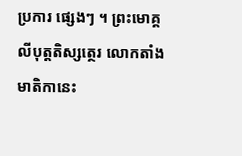ប្រការ ផ្សេងៗ ។ ព្រះមោគ្គលីបុត្តតិស្សត្ថេរ លោកតាំងមាតិកានេះ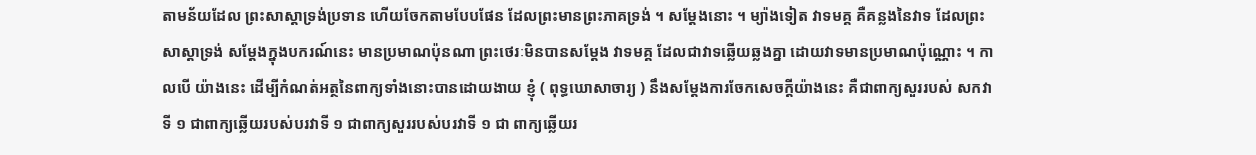តាមន័យដែល ព្រះសាស្តាទ្រង់ប្រទាន ហើយចែកតាមបែបផែន ដែលព្រះមានព្រះភាគទ្រង់ ។ សម្តែងនោះ ។ ម្យ៉ាងទៀត វាទមគ្គ គឺគន្លងនៃវាទ ដែលព្រះសាស្តាទ្រង់ សម្តែងក្នុងបករណ៍នេះ មានប្រមាណប៉ុនណា ព្រះថេរៈមិនបានសម្តែង វាទមគ្គ ដែលជាវាទឆ្លើយឆ្លងគ្នា ដោយវាទមានប្រមាណប៉ុណ្ណោះ ។ កាលបើ យ៉ាងនេះ ដើម្បីកំណត់អត្ថនៃពាក្យទាំងនោះបានដោយងាយ ខ្ញុំ ( ពុទ្ធឃោសាចារ្យ ) នឹងសម្តែងការចែកសេចក្តីយ៉ាងនេះ គឺជាពាក្យសួររបស់ សកវាទី ១ ជាពាក្យឆ្លើយរបស់បរវាទី ១ ជាពាក្យសួររបស់បរវាទី ១ ជា ពាក្យឆ្លើយរ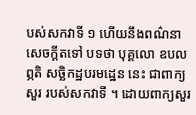បស់សកវាទី ១ ហើយនឹងពណ៌នាសេចក្តីតទៅ បទថា បុគ្គលោ ឧបលព្ភតិ សច្ឆិកដ្ឋបរមដ្ឋេន នេះ ជាពាក្យសួរ របស់សកវាទី ។ ដោយពាក្យសួរ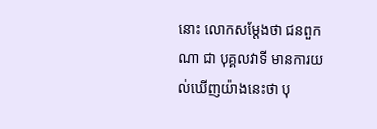នោះ លោកសម្តែងថា ជនពួកណា ជា បុគ្គលវាទី មានការយល់ឃើញយ៉ាងនេះថា បុ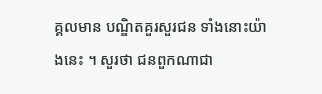គ្គលមាន បណ្ឌិតគួរសួរជន ទាំងនោះយ៉ាងនេះ ។ សួរថា ជនពួកណាជា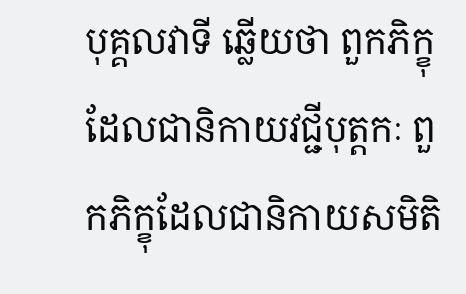បុគ្គលវាទី ឆ្លើយថា ពួកភិក្ខុ ដែលជានិកាយវជ្ជីបុត្តកៈ ពួកភិក្ខុដែលជានិកាយសមិតិ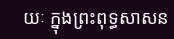យៈ ក្នុងព្រះពុទ្ធសាសន